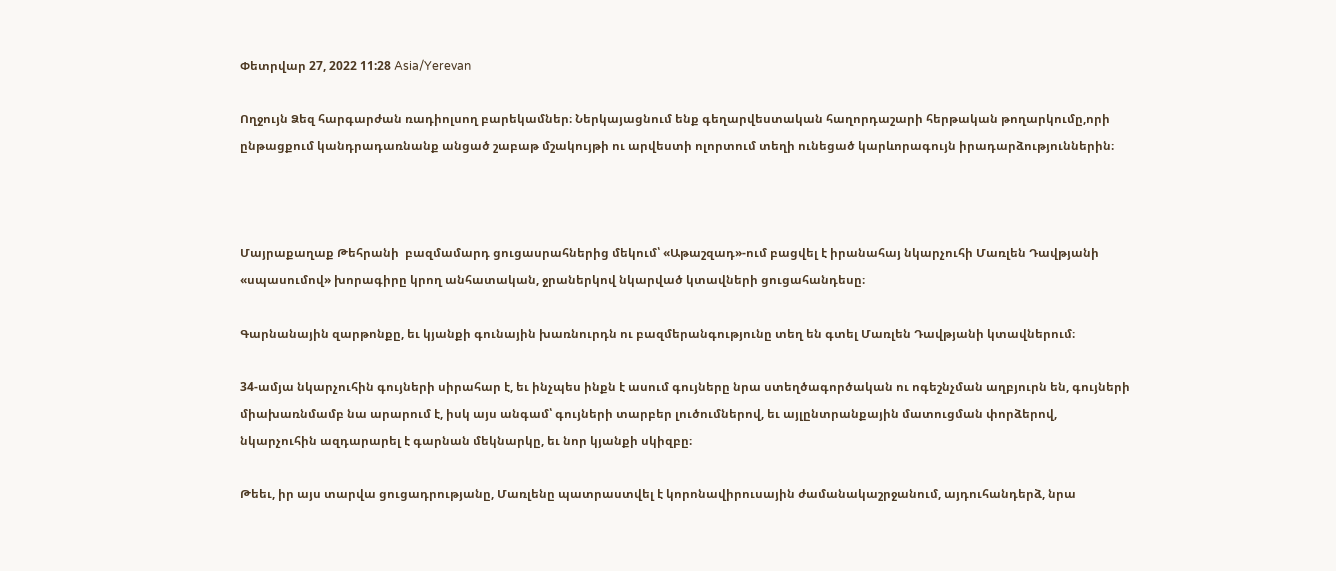Փետրվար 27, 2022 11:28 Asia/Yerevan

Ողջույն Ձեզ հարգարժան ռադիոլսող բարեկամներ։ Ներկայացնում ենք գեղարվեստական հաղորդաշարի հերթական թողարկումը,որի ընթացքում կանդրադառնանք անցած շաբաթ մշակույթի ու արվեստի ոլորտում տեղի ունեցած կարևորագույն իրադարձություններին։



Մայրաքաղաք Թեհրանի  բազմամարդ ցուցասրահներից մեկում՝ «Աթաշզադ»-ում բացվել է իրանահայ նկարչուհի Մառլեն Դավթյանի «սպասումով» խորագիրը կրող անհատական, ջրաներկով նկարված կտավների ցուցահանդեսը։

Գարնանային զարթոնքը, եւ կյանքի գունային խառնուրդն ու բազմերանգությունը տեղ են գտել Մառլեն Դավթյանի կտավներում։

34-ամյա նկարչուհին գույների սիրահար է, եւ ինչպես ինքն է ասում գույները նրա ստեղծագործական ու ոգեշնչման աղբյուրն են, գույների միախառնմամբ նա արարում է, իսկ այս անգամ՝ գույների տարբեր լուծումներով, եւ այլընտրանքային մատուցման փորձերով, նկարչուհին ազդարարել է գարնան մեկնարկը, եւ նոր կյանքի սկիզբը։

Թեեւ, իր այս տարվա ցուցադրությանը, Մառլենը պատրաստվել է կորոնավիրուսային ժամանակաշրջանում, այդուհանդերձ, նրա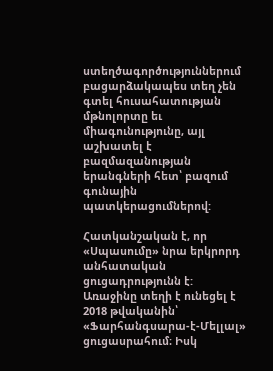ստեղծագործություններում բացարձակապես տեղ չեն գտել հուսահատության մթնոլորտը եւ միագունությունը, այլ աշխատել է բազմազանության երանգների հետ՝ բազում գունային պատկերացումներով:

Հատկանշական է, որ «Սպասումը» նրա երկրորդ անհատական ցուցադրությունն է: Առաջինը տեղի է ունեցել է 2018 թվականին՝ «Ֆարհանգսարա-է-Մելլալ» ցուցասրահում։ Իսկ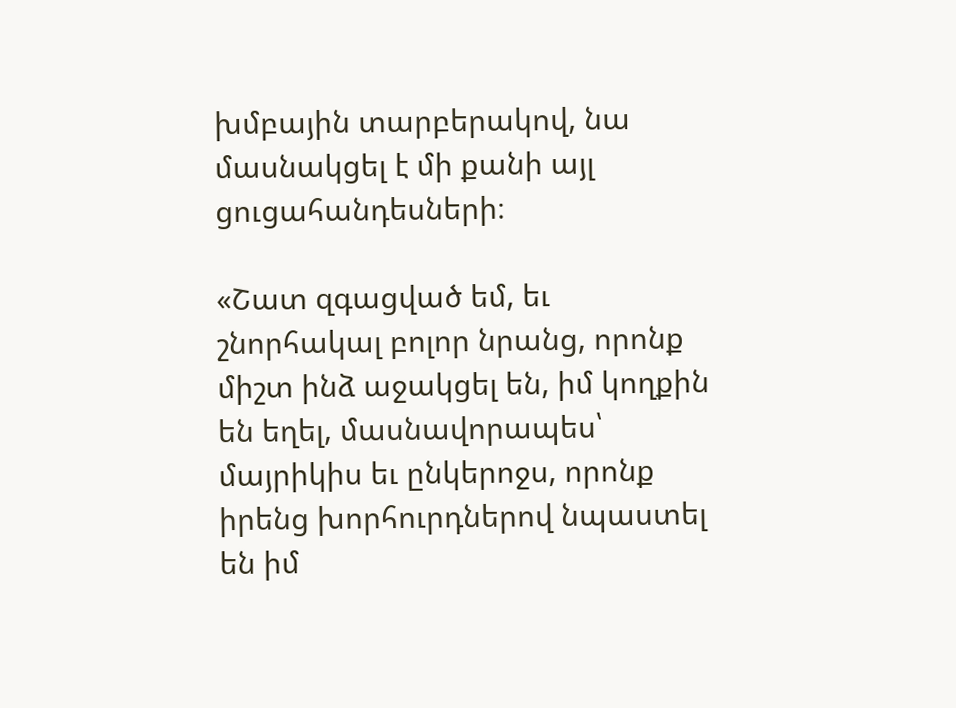խմբային տարբերակով, նա մասնակցել է մի քանի այլ ցուցահանդեսների։

«Շատ զգացված եմ, եւ շնորհակալ բոլոր նրանց, որոնք միշտ ինձ աջակցել են, իմ կողքին են եղել, մասնավորապես՝ մայրիկիս եւ ընկերոջս, որոնք իրենց խորհուրդներով նպաստել են իմ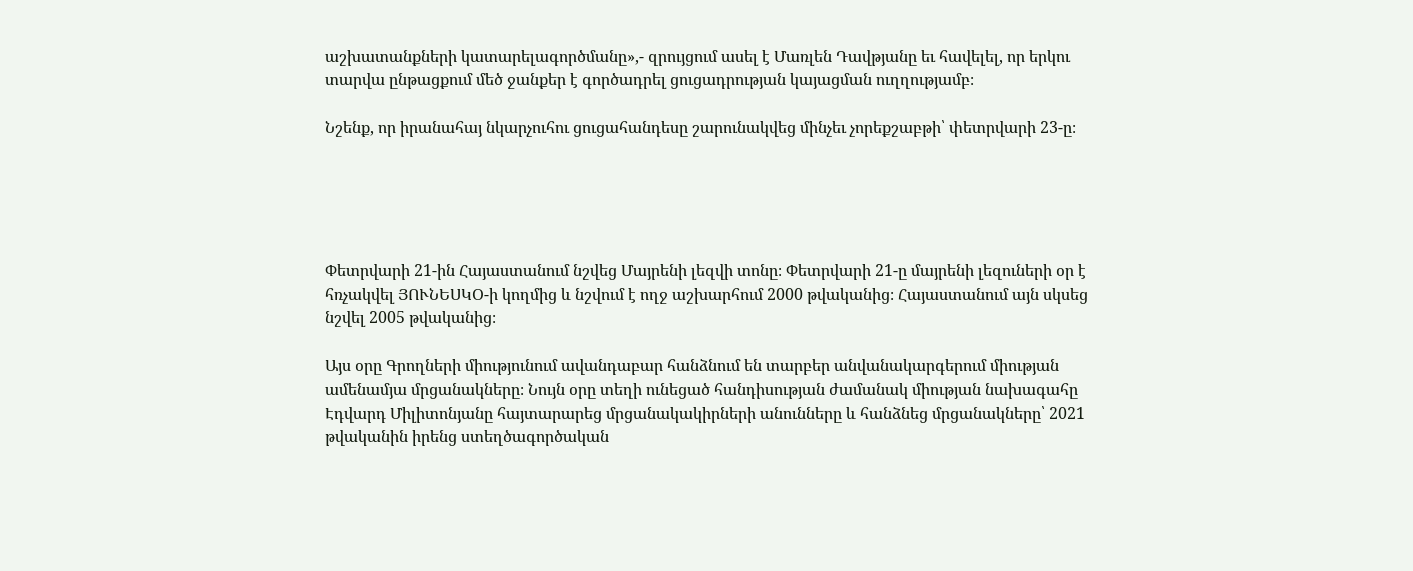աշխատանքների կատարելագործմանը»,- զրույցում ասել է Մառլեն Դավթյանը եւ հավելել, որ երկու տարվա ընթացքում մեծ ջանքեր է գործադրել ցուցադրության կայացման ուղղությամբ։

Նշենք, որ իրանահայ նկարչուհու ցուցահանդեսը շարունակվեց մինչեւ չորեքշաբթի՝ փետրվարի 23-ը։





Փետրվարի 21-ին Հայաստանում նշվեց Մայրենի լեզվի տոնը։ Փետրվարի 21-ը մայրենի լեզուների օր է հռչակվել ՅՈՒՆԵՍԿՕ-ի կողմից և նշվում է ողջ աշխարհում 2000 թվականից։ Հայաստանում այն սկսեց նշվել 2005 թվականից։

Այս օրը Գրողների միությունում ավանդաբար հանձնում են տարբեր անվանակարգերում միության ամենամյա մրցանակները։ Նույն օրը տեղի ունեցած հանդիսության ժամանակ միության նախագահը Էդվարդ Միլիտոնյանը հայտարարեց մրցանակակիրների անունները և հանձնեց մրցանակները՝ 2021 թվականին իրենց ստեղծագործական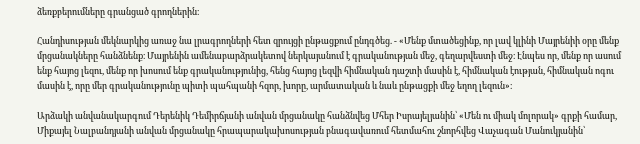ձեռքբերումները գրանցած գրողներին։

Հանդիսության մեկնարկից առաջ նա լրագրողների հետ զրույցի ընթացքում ընդգծեց. - «Մենք մտածեցինք, որ լավ կլինի Մայրենիի օրը մենք մրցանակները հանձնենք։ Մայրենին ամենաբարձրակետով ներկայանում է գրականության մեջ, գեղարվեստի մեջ։ Էնպես որ, մենք որ ասում ենք հայոց լեզու, մենք որ խոսում ենք գրականությունից, հենց հայոց լեզվի հիմնական դաշտի մասին է, հիմնական էության, հիմնական ոգու մասին է, որը մեր գրականությունը պիտի պահպանի հզոր, խորը, արմատական և նաև ընթացքի մեջ եղող լեզուն»։

Արձակի անվանակարգում Դերենիկ Դեմիրճյանի անվան մրցանակը հանձնվեց Մհեր Իսրայելյանին՝ «Մեն ու միակ մոլորակ» գրքի համար, Միքայել Նալբանդյանի անվան մրցանակը հրապարակախոսության բնագավառում հետմահու շնորհվեց Վաչագան Մանուկյանին՝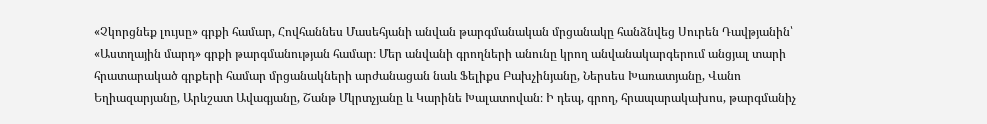«Չկորցնեք լույսը» գրքի համար, Հովհաննես Մասեհյանի անվան թարգմանական մրցանակը հանձնվեց Սուրեն Դավթյանին՝ «Աստղային մարդ» գրքի թարգմանության համար։ Մեր անվանի գրողների անունը կրող անվանակարգերում անցյալ տարի հրատարակած գրքերի համար մրցանակների արժանացան նաև Ֆելիքս Բախչինյանը, Ներսես Խառատյանը, Վանո Եղիազարյանը, Արևշատ Ավագյանը, Շանթ Մկրտչյանը և Կարինե Խալատովան։ Ի դեպ, գրող, հրապարակախոս, թարգմանիչ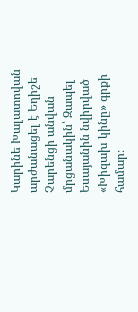Կարինե Խալատովան արժանացել է Եղիշե Չարենցի անվան մրցանակին՝ Զապել Եսայանին նվիրված «Խիզախ կինը» գրքի համար։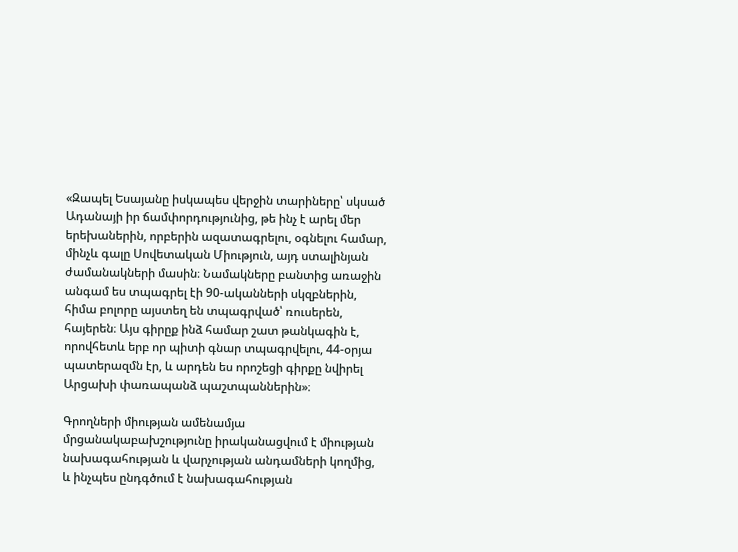«Զապել Եսայանը իսկապես վերջին տարիները՝ սկսած Ադանայի իր ճամփորդությունից, թե ինչ է արել մեր երեխաներին, որբերին ազատագրելու, օգնելու համար, մինչև գալը Սովետական Միություն, այդ ստալինյան ժամանակների մասին։ Նամակները բանտից առաջին անգամ ես տպագրել էի 90-ականների սկզբներին, հիմա բոլորը այստեղ են տպագրված՝ ռուսերեն, հայերեն։ Այս գիրըք ինձ համար շատ թանկագին է, որովհետև երբ որ պիտի գնար տպագրվելու, 44-օրյա պատերազմն էր, և արդեն ես որոշեցի գիրքը նվիրել Արցախի փառապանձ պաշտպաններին»։

Գրողների միության ամենամյա մրցանակաբախշությունը իրականացվում է միության նախագահության և վարչության անդամների կողմից, և ինչպես ընդգծում է նախագահության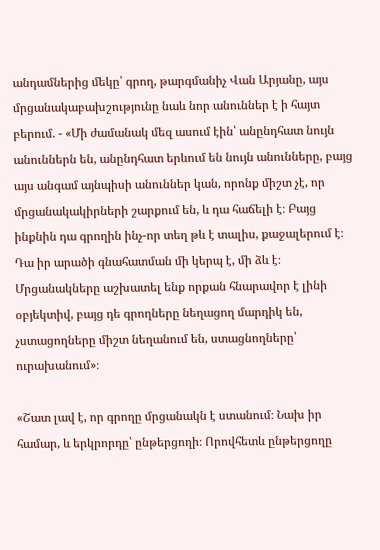անդամներից մեկը՝ գրող, թարգմանիչ Վան Արյանը, այս մրցանակաբախշությունը նաև նոր անուններ է ի հայտ բերում. - «Մի ժամանակ մեզ ասում էին՝ անընդհատ նույն անուններն են, անընդհատ երևում են նույն անունները, բայց այս անգամ այնպիսի անուններ կան, որոնք միշտ չէ, որ մրցանակակիրների շարքում են, և դա հաճելի է։ Բայց ինքնին դա գրողին ինչ-որ տեղ թև է տալիս, քաջալերում է։ Դա իր արածի գնահատման մի կերպ է, մի ձև է։ Մրցանակները աշխատել ենք որքան հնարավոր է լինի օբյեկտիվ, բայց դե գրողները նեղացող մարդիկ են, չստացողները միշտ նեղանում են, ստացնողները՝ ուրախանում»։

«Շատ լավ է, որ գրողը մրցանակն է ստանում։ Նախ իր համար, և երկրորդը՝ ընթերցողի։ Որովհետև ընթերցողը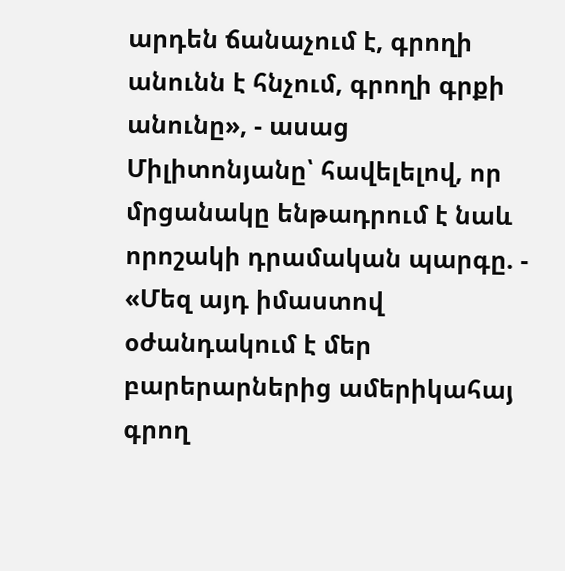արդեն ճանաչում է, գրողի անունն է հնչում, գրողի գրքի անունը», - ասաց Միլիտոնյանը՝ հավելելով, որ մրցանակը ենթադրում է նաև որոշակի դրամական պարգը. - «Մեզ այդ իմաստով օժանդակում է մեր բարերարներից ամերիկահայ գրող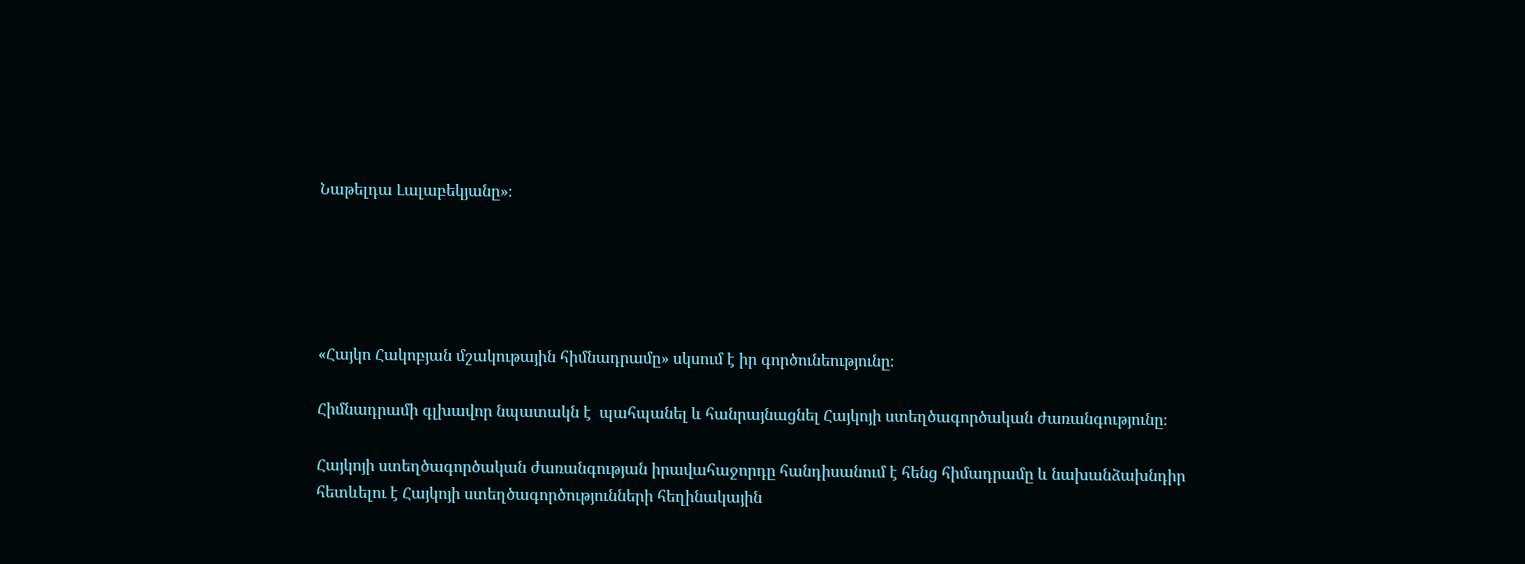Նաթելդա Լալաբեկյանը»։





«Հայկո Հակոբյան մշակութային հիմնադրամը» սկսում է իր գործունեությունը։

Հիմնադրամի գլխավոր նպատակն է  պահպանել և հանրայնացնել Հայկոյի ստեղծագործական ժառանգությունը։

Հայկոյի ստեղծագործական ժառանգության իրավահաջորդը հանդիսանում է հենց հիմադրամը և նախանձախնդիր հետևելու է Հայկոյի ստեղծագործությունների հեղինակային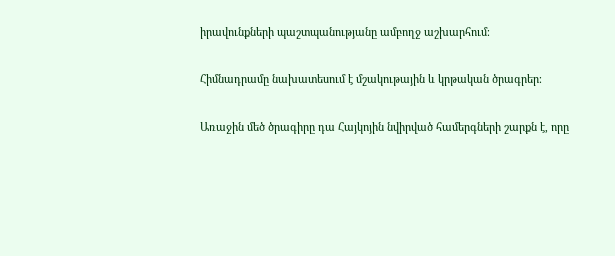իրավունքների պաշտպանությանը ամբողջ աշխարհում։

Հիմնադրամը նախատեսում է մշակութային և կրթական ծրագրեր։

Առաջին մեծ ծրագիրը դա Հայկոյին նվիրված համերգների շարքն է, որը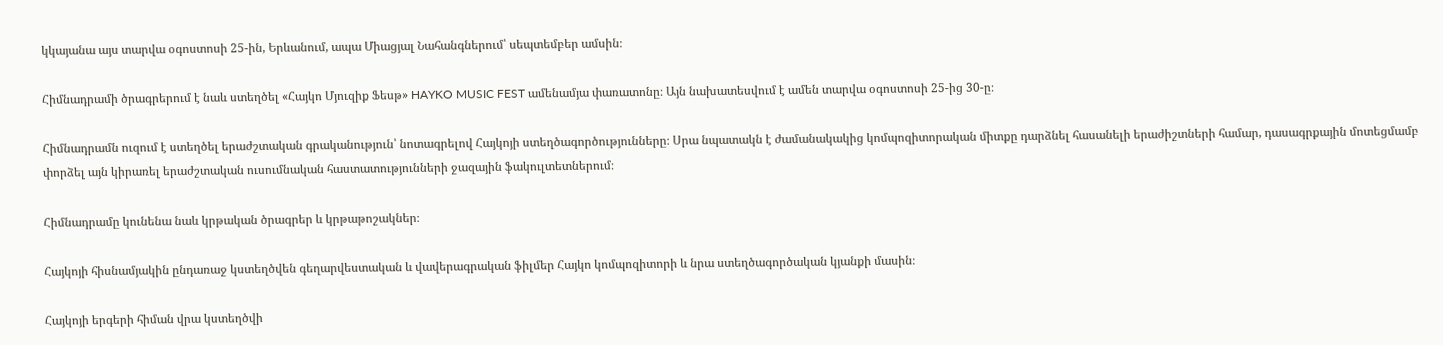կկայանա այս տարվա օգոստոսի 25-ին, Երևանում, ապա Միացյալ Նահանգներում՝ սեպտեմբեր ամսին։

Հիմնադրամի ծրագրերում է նաև ստեղծել «Հայկո Մյուզիք Ֆեսթ» HAYKO MUSIC FEST ամենամյա փառատոնը։ Այն նախատեսվում է ամեն տարվա օգոստոսի 25-ից 30-ը։

Հիմնադրամն ուզում է ստեղծել երաժշտական գրականություն՝ նոտագրելով Հայկոյի ստեղծագործությունները։ Սրա նպատակն է ժամանակակից կոմպոզիտորական միտքը դարձնել հասանելի երաժիշտների համար, դասագրքային մոտեցմամբ փորձել այն կիրառել երաժշտական ուսումնական հաստատությունների ջազային ֆակուլտետներում։

Հիմնադրամը կունենա նաև կրթական ծրագրեր և կրթաթոշակներ։

Հայկոյի հիսնամյակին ընդառաջ կստեղծվեն գեղարվեստական և վավերագրական ֆիլմեր Հայկո կոմպոզիտորի և նրա ստեղծագործական կյանքի մասին։

Հայկոյի երգերի հիման վրա կստեղծվի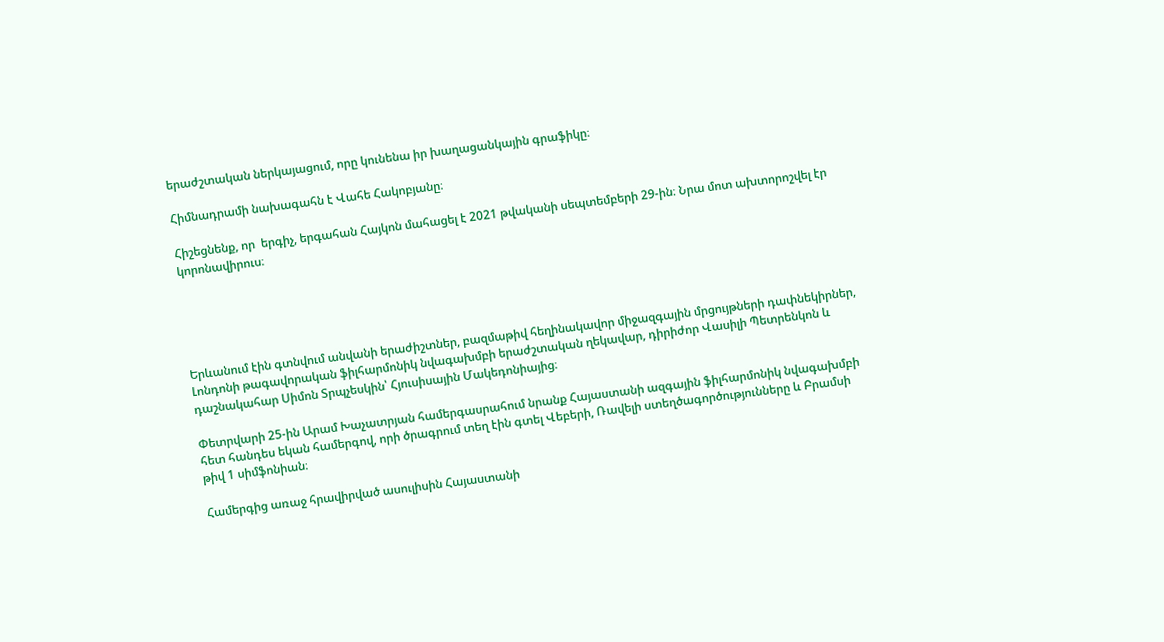երաժշտական ներկայացում, որը կունենա իր խաղացանկային գրաֆիկը։

Հիմնադրամի նախագահն է Վահե Հակոբյանը։

Հիշեցնենք, որ  երգիչ, երգահան Հայկոն մահացել է 2021 թվականի սեպտեմբերի 29-ին։ Նրա մոտ ախտորոշվել էր կորոնավիրուս։





Երևանում էին գտնվում անվանի երաժիշտներ, բազմաթիվ հեղինակավոր միջազգային մրցույթների դափնեկիրներ, Լոնդոնի թագավորական ֆիլհարմոնիկ նվագախմբի երաժշտական ղեկավար, դիրիժոր Վասիլի Պետրենկոն և դաշնակահար Սիմոն Տրպչեսկին՝ Հյուսիսային Մակեդոնիայից։

Փետրվարի 25-ին Արամ Խաչատրյան համերգասրահում նրանք Հայաստանի ազգային ֆիլհարմոնիկ նվագախմբի հետ հանդես եկան համերգով, որի ծրագրում տեղ էին գտել Վեբերի, Ռավելի ստեղծագործությունները և Բրամսի թիվ 1 սիմֆոնիան։

Համերգից առաջ հրավիրված ասուլիսին Հայաստանի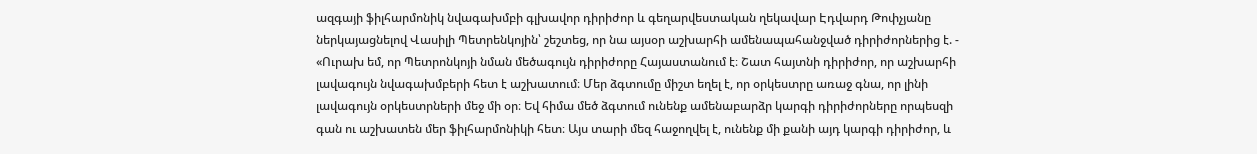ազգայի ֆիլհարմոնիկ նվագախմբի գլխավոր դիրիժոր և գեղարվեստական ղեկավար Էդվարդ Թոփչյանը ներկայացնելով Վասիլի Պետրենկոյին՝ շեշտեց, որ նա այսօր աշխարհի ամենապահանջված դիրիժորներից է. - «Ուրախ եմ, որ Պետրոնկոյի նման մեծագույն դիրիժորը Հայաստանում է։ Շատ հայտնի դիրիժոր, որ աշխարհի լավագույն նվագախմբերի հետ է աշխատում։ Մեր ձգտումը միշտ եղել է, որ օրկեստրը առաջ գնա, որ լինի լավագույն օրկեստրների մեջ մի օր։ Եվ հիմա մեծ ձգտում ունենք ամենաբարձր կարգի դիրիժորները որպեսզի գան ու աշխատեն մեր ֆիլհարմոնիկի հետ։ Այս տարի մեզ հաջողվել է, ունենք մի քանի այդ կարգի դիրիժոր, և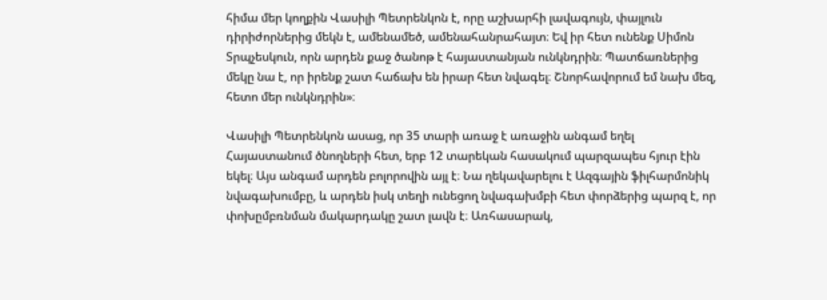հիմա մեր կողքին Վասիլի Պետրենկոն է, որը աշխարհի լավագույն, փայլուն դիրիժորներից մեկն է, ամենամեծ, ամենահանրահայտ։ Եվ իր հետ ունենք Սիմոն Տրպչեսկուն, որն արդեն քաջ ծանոթ է հայաստանյան ունկնդրին։ Պատճառներից մեկը նա է, որ իրենք շատ հաճախ են իրար հետ նվագել։ Շնորհավորում եմ նախ մեզ, հետո մեր ունկնդրին»։

Վասիլի Պետրենկոն ասաց, որ 35 տարի առաջ է առաջին անգամ եղել Հայաստանում ծնողների հետ, երբ 12 տարեկան հասակում պարզապես հյուր էին եկել։ Այս անգամ արդեն բոլորովին այլ է։ Նա ղեկավարելու է Ազգային ֆիլհարմոնիկ նվագախումբը, և արդեն իսկ տեղի ունեցող նվագախմբի հետ փորձերից պարզ է, որ փոխըմբռնման մակարդակը շատ լավն է։ Առհասարակ,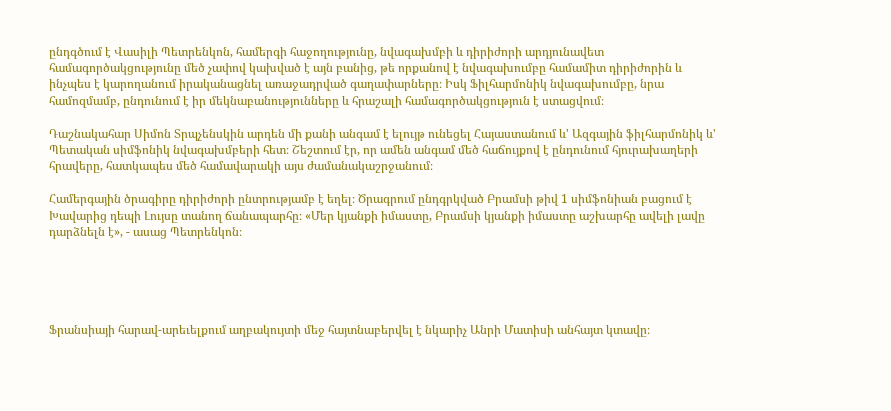ընդգծում է Վասիլի Պետրենկոն, համերգի հաջողությունը, նվագախմբի և դիրիժորի արդյունավետ համագործակցությունը մեծ չափով կախված է այն բանից, թե որքանով է նվագախումբը համամիտ դիրիժորին և ինչպես է կարողանում իրականացնել առաջադրված գաղափարները։ Իսկ Ֆիլհարմոնիկ նվագախումբը, նրա համոզմամբ, ընդունում է իր մեկնաբանությունները և հրաշալի համագործակցություն է ստացվում։

Դաշնակահար Սիմոն Տրպչենսկին արդեն մի քանի անգամ է ելույթ ունեցել Հայաստանում և' Ազգային ֆիլհարմոնիկ և' Պետական սիմֆոնիկ նվագախմբերի հետ։ Շեշտում էր, որ ամեն անգամ մեծ հաճույքով է ընդունում հյուրախաղերի հրավերը, հատկապես մեծ համավարակի այս ժամանակաշրջանում։

Համերգային ծրագիրը դիրիժորի ընտրությամբ է եղել։ Ծրագրում ընդգրկված Բրամսի թիվ 1 սիմֆոնիան բացում է Խավարից դեպի Լույսը տանող ճանապարհը։ «Մեր կյանքի իմաստը, Բրամսի կյանքի իմաստը աշխարհը ավելի լավը դարձնելն է», - ասաց Պետրենկոն։





Ֆրանսիայի հարավ-արեւելքում աղբակույտի մեջ հայտնաբերվել է նկարիչ Անրի Մատիսի անհայտ կտավը։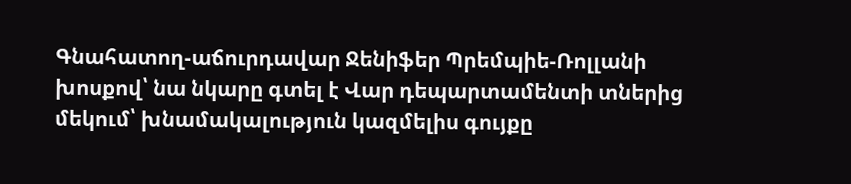Գնահատող-աճուրդավար Ջենիֆեր Պրեմպիե-Ռոլլանի խոսքով՝ նա նկարը գտել է Վար դեպարտամենտի տներից մեկում՝ խնամակալություն կազմելիս գույքը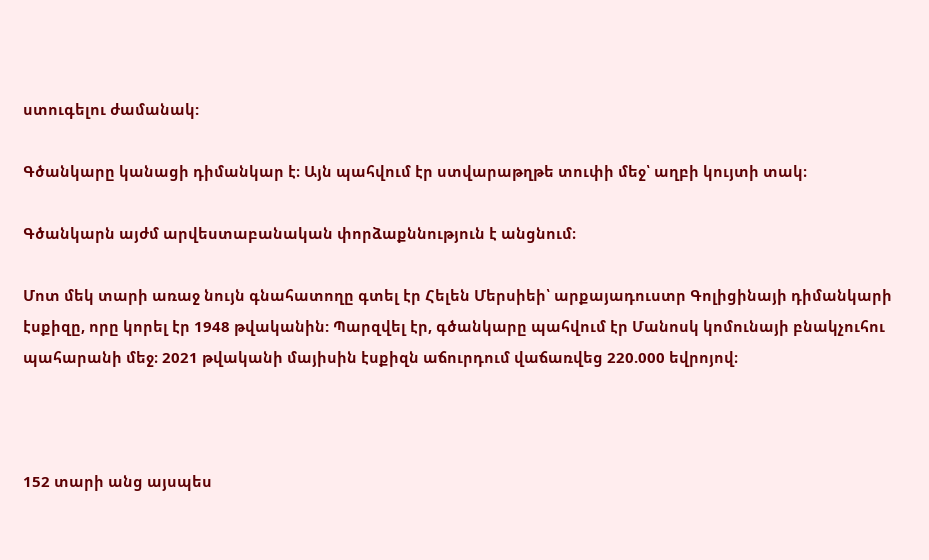ստուգելու ժամանակ:

Գծանկարը կանացի դիմանկար է։ Այն պահվում էր ստվարաթղթե տուփի մեջ՝ աղբի կույտի տակ։

Գծանկարն այժմ արվեստաբանական փորձաքննություն է անցնում։

Մոտ մեկ տարի առաջ նույն գնահատողը գտել էր Հելեն Մերսիեի՝ արքայադուստր Գոլիցինայի դիմանկարի էսքիզը, որը կորել էր 1948 թվականին: Պարզվել էր, գծանկարը պահվում էր Մանոսկ կոմունայի բնակչուհու պահարանի մեջ։ 2021 թվականի մայիսին էսքիզն աճուրդում վաճառվեց 220.000 եվրոյով։



152 տարի անց այսպես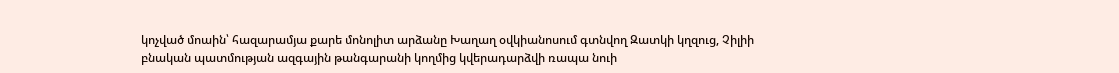կոչված մոաին՝ հազարամյա քարե մոնոլիտ արձանը Խաղաղ օվկիանոսում գտնվող Զատկի կղզուց, Չիլիի բնական պատմության ազգային թանգարանի կողմից կվերադարձվի ռապա նուի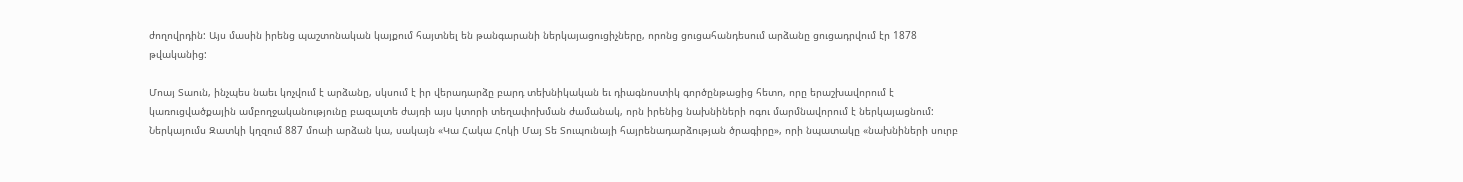ժողովրդին: Այս մասին իրենց պաշտոնական կայքում հայտնել են թանգարանի ներկայացուցիչները, որոնց ցուցահանդեսում արձանը ցուցադրվում էր 1878 թվականից:

Մոայ Տաուն, ինչպես նաեւ կոչվում է արձանը, սկսում է իր վերադարձը բարդ տեխնիկական եւ դիագնոստիկ գործընթացից հետո, որը երաշխավորում է կառուցվածքային ամբողջականությունը բազալտե ժայռի այս կտորի տեղափոխման ժամանակ, որն իրենից նախնիների ոգու մարմնավորում է ներկայացնում: Ներկայումս Զատկի կղզում 887 մոաի արձան կա, սակայն «Կա Հակա Հոկի Մայ Տե Տուպունայի հայրենադարձության ծրագիրը», որի նպատակը «նախնիների սուրբ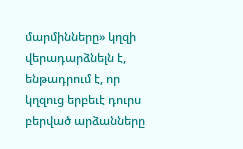մարմինները» կղզի վերադարձնելն է, ենթադրում է, որ կղզուց երբեւէ դուրս բերված արձանները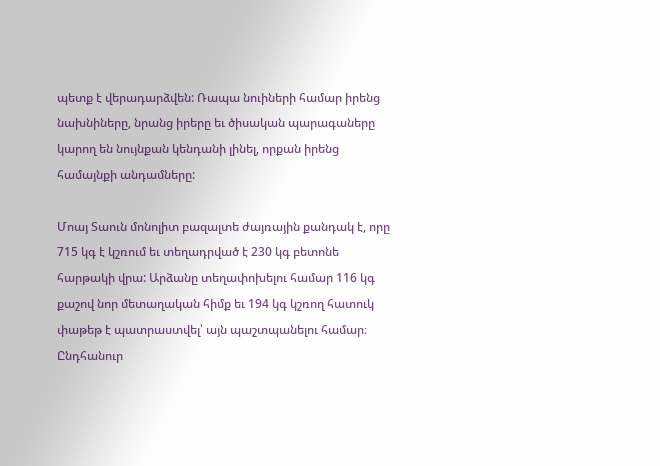պետք է վերադարձվեն: Ռապա նուիների համար իրենց նախնիները, նրանց իրերը եւ ծիսական պարագաները կարող են նույնքան կենդանի լինել, որքան իրենց համայնքի անդամները:

Մոայ Տաուն մոնոլիտ բազալտե ժայռային քանդակ է, որը 715 կգ է կշռում եւ տեղադրված է 230 կգ բետոնե հարթակի վրա: Արձանը տեղափոխելու համար 116 կգ քաշով նոր մետաղական հիմք եւ 194 կգ կշռող հատուկ փաթեթ է պատրաստվել՝ այն պաշտպանելու համար։ Ընդհանուր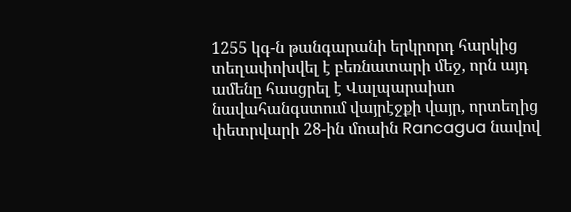1255 կգ-ն թանգարանի երկրորդ հարկից տեղափոխվել է բեռնատարի մեջ, որն այդ ամենը հասցրել է Վալպարաիսո նավահանգստում վայրէջքի վայր, որտեղից փետրվարի 28-ին մոաին Rancagua նավով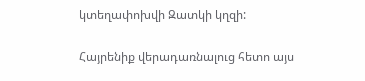կտեղափոխվի Զատկի կղզի:

Հայրենիք վերադառնալուց հետո այս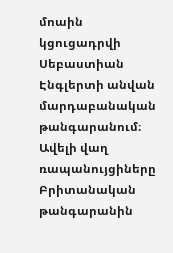մոաին կցուցադրվի Սեբաստիան Էնգլերտի անվան մարդաբանական թանգարանում։ Ավելի վաղ ռապանույցիները  Բրիտանական թանգարանին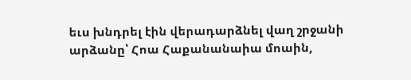եւս խնդրել էին վերադարձնել վաղ շրջանի արձանը՝ Հոա Հաքանանաիա մոաին,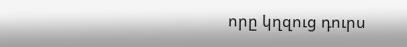որը կղզուց դուրս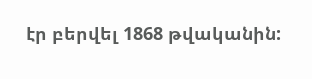էր բերվել 1868 թվականին: